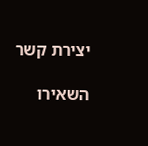יצירת קשר

השאירו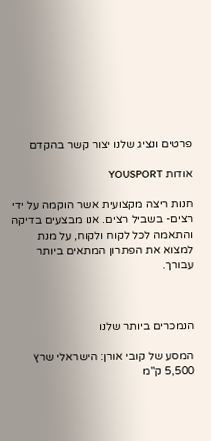פרטים ונציג שלנו יצור קשר בהקדם

אודות YOUSPORT

חנות ריצה מקצועית אשר הוקמה על ידי רצים- בשביל רצים. אנו מבצעים בדיקה והתאמה לכל לקוח ולקוח, על מנת למצוא את הפתרון המתאים ביותר עבורך.



הנמכרים ביותר שלנו

המסע של קובי אורן: הישראלי שרץ 5,500 ק"מ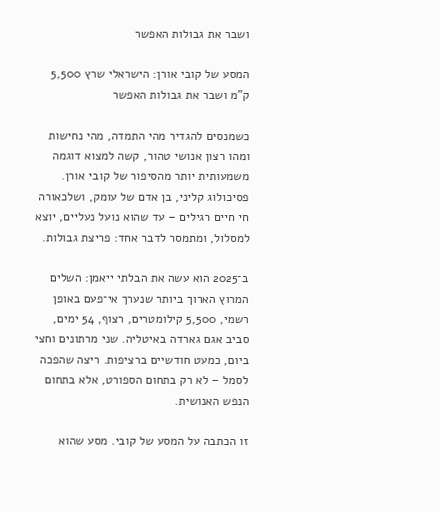ושבר את גבולות האפשר

המסע של קובי אורן: הישראלי שרץ 5,500 ק"מ ושבר את גבולות האפשר

כשמנסים להגדיר מהי התמדה, מהי נחישות ומהו רצון אנושי טהור, קשה למצוא דוגמה משמעותית יותר מהסיפור של קובי אורן. פסיכולוג קליני, בן אדם של עומק, ושלכאורה חי חיים רגילים – עד שהוא נועל נעליים, יוצא למסלול, ומתמסר לדבר אחד: פריצת גבולות.

ב־2025 הוא עשה את הבלתי ייאמן: השלים המרוץ הארוך ביותר שנערך אי־פעם באופן רשמי, 5,500 קילומטרים, רצוף, 54 ימים, סביב אגם גארדה באיטליה. שני מרתונים וחצי ביום, כמעט חודשיים ברציפות. ריצה שהפכה לסמל – לא רק בתחום הספורט, אלא בתחום הנפש האנושית.

זו הכתבה על המסע של קובי. מסע שהוא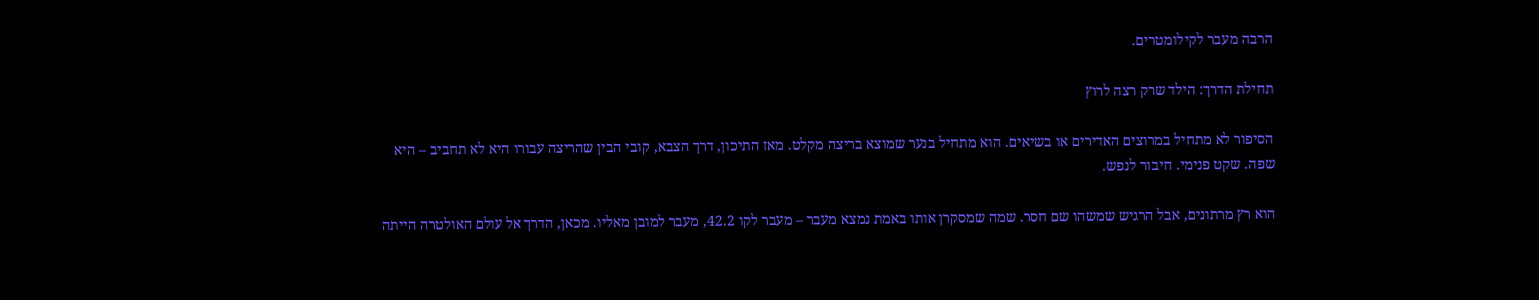הרבה מעבר לקילומטרים.

תחילת הדרך: הילד שרק רצה לרוץ

הסיפור לא מתחיל במרוצים האדירים או בשיאים. הוא מתחיל בנער שמוצא בריצה מקלט. מאז התיכון, דרך הצבא, קובי הבין שהריצה עבורו היא לא תחביב – היא שפה. שקט פנימי. חיבור לנפש.

הוא רץ מרתונים, אבל הרגיש שמשהו שם חסר. שמה שמסקרן אותו באמת נמצא מעבר – מעבר לקו 42.2, מעבר למובן מאליו. מכאן, הדרך אל עולם האולטרה הייתה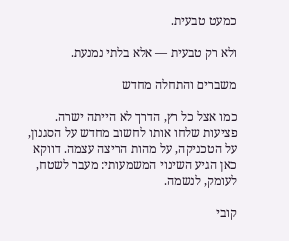כמעט טבעית.

ולא רק טבעית — אלא בלתי נמנעת.

משברים והתחלה מחדש

כמו אצל כל רץ, הדרך לא הייתה ישרה. פציעות שלחו אותו לחשוב מחדש על הסגנון, על הטכניקה, על מהות הריצה עצמה. דווקא כאן הגיע השינוי המשמעותי: מעבר לשטח, לעומק, לנשמה.

קובי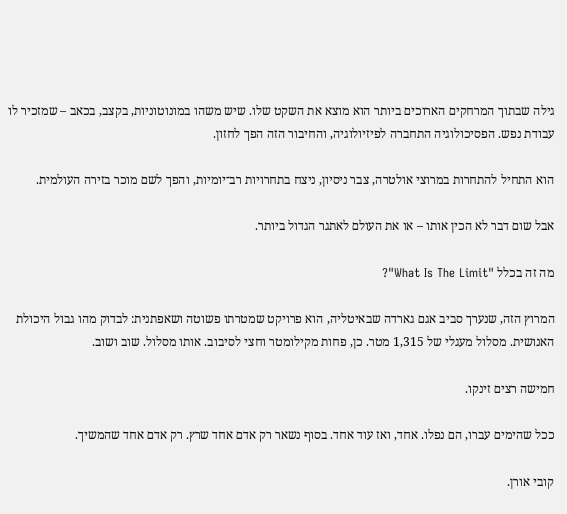גילה שבתוך המרחקים הארוכים ביותר הוא מוצא את השקט שלו. שיש משהו במונוטוניות, בקצב, בכאב – שמזכיר לו עבודת נפש. הפסיכולוגיה התחברה לפיזיולוגיה, והחיבור הזה הפך לחזון.

הוא התחיל להתחרות במרוצי אולטרה, צבר ניסיון, ניצח בתחרויות רב־יומיות, והפך לשם מוכר בזירה העולמית.

אבל שום דבר לא הכין אותו – או את העולם לאתגר הגדול ביותר.

מה זה בכלל "What Is The Limit"?

המרוץ הזה, שנערך סביב אגם גארדה שבאיטליה, הוא פרויקט שמטרתו פשוטה ושאפתנית: לבדוק מהו גבול היכולת האנושית. מסלול מעגלי של 1,315 מטר. כן, פחות מקילומטר וחצי לסיבוב. אותו מסלול. שוב ושוב.

חמישה רצים זינקו.

ככל שהימים עברו, הם נפלו. אחד, ואז עוד אחד. בסוף נשאר רק אדם אחד שרץ. רק אדם אחד שהמשיך.

קובי אורן.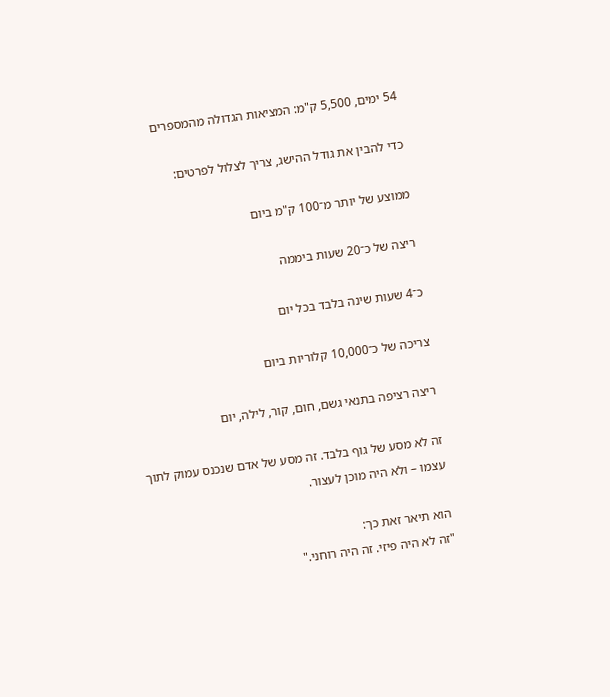54 ימים, 5,500 ק"מ: המציאות הגדולה מהמספרים

כדי להבין את גודל ההישג, צריך לצלול לפרטים:

ממוצע של יותר מ־100 ק"מ ביום

ריצה של כ־20 שעות ביממה

כ־4 שעות שינה בלבד בכל יום

צריכה של כ־10,000 קלוריות ביום

ריצה רציפה בתנאי גשם, חום, קור, לילה, יום

זה לא מסע של גוף בלבד. זה מסע של אדם שנכנס עמוק לתוך עצמו – ולא היה מוכן לעצור.

הוא תיאר זאת כך:
"זה לא היה פיזי. זה היה רוחני."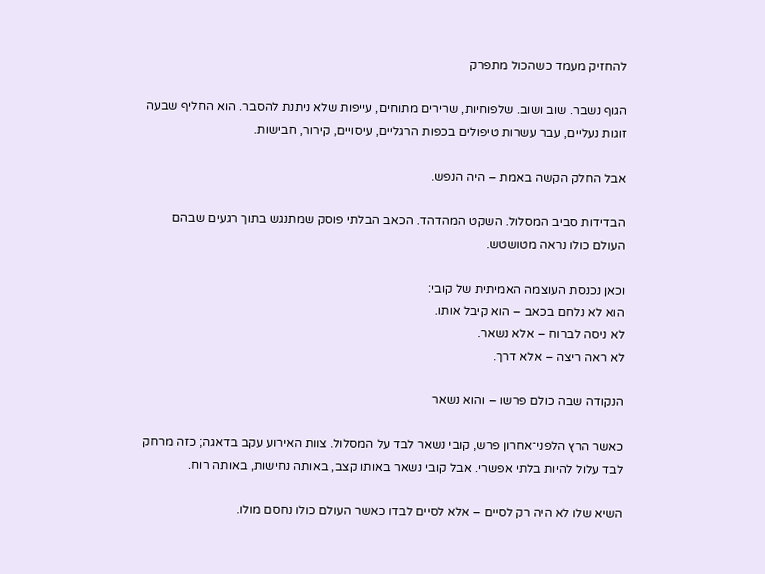להחזיק מעמד כשהכול מתפרק

הגוף נשבר. שוב ושוב. שלפוחיות, שרירים מתוחים, עייפות שלא ניתנת להסבר. הוא החליף שבעה זוגות נעליים, עבר עשרות טיפולים בכפות הרגליים, עיסויים, קירור, חבישות.

אבל החלק הקשה באמת – היה הנפש.

הבדידות סביב המסלול. השקט המהדהד. הכאב הבלתי פוסק שמתנגש בתוך רגעים שבהם העולם כולו נראה מטושטש.

וכאן נכנסת העוצמה האמיתית של קובי:
הוא לא נלחם בכאב – הוא קיבל אותו.
לא ניסה לברוח – אלא נשאר.
לא ראה ריצה – אלא דרך.

הנקודה שבה כולם פרשו – והוא נשאר

כאשר הרץ הלפני־אחרון פרש, קובי נשאר לבד על המסלול. צוות האירוע עקב בדאגה; כזה מרחק לבד עלול להיות בלתי אפשרי. אבל קובי נשאר באותו קצב, באותה נחישות, באותה רוח.

השיא שלו לא היה רק לסיים – אלא לסיים לבדו כאשר העולם כולו נחסם מולו.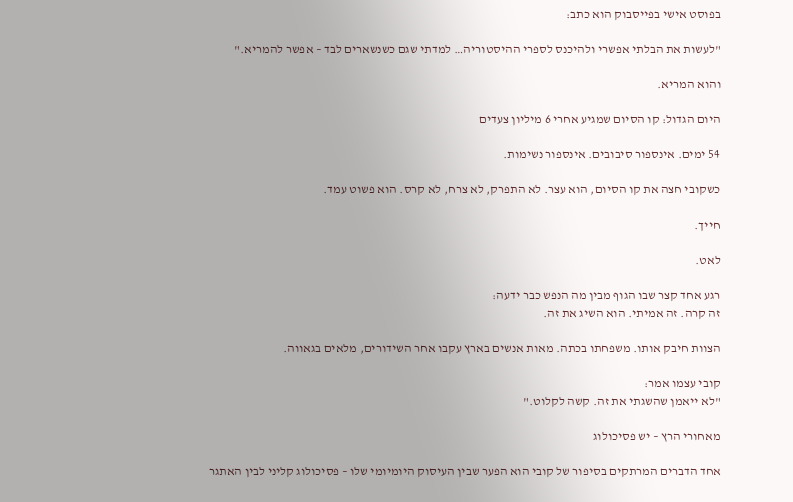בפוסט אישי בפייסבוק הוא כתב:

"לעשות את הבלתי אפשרי ולהיכנס לספרי ההיסטוריה… למדתי שגם כשנשארים לבד – אפשר להמריא."

והוא המריא.

היום הגדול: קו הסיום שמגיע אחרי 6 מיליון צעדים

54 ימים. אינספור סיבובים. אינספור נשימות.

כשקובי חצה את קו הסיום, הוא עצר. לא התפרק, לא צרח, לא קרס. הוא פשוט עמד.

חייך.

לאט.

רגע אחד קצר שבו הגוף מבין מה הנפש כבר ידעה:
זה קרה. זה אמיתי. הוא השיג את זה.

הצוות חיבק אותו. משפחתו בכתה. מאות אנשים בארץ עקבו אחר השידורים, מלאים בגאווה.

קובי עצמו אמר:
"לא ייאמן שהשגתי את זה. קשה לקלוט."

מאחורי הרץ – יש פסיכולוג

אחד הדברים המרתקים בסיפור של קובי הוא הפער שבין העיסוק היומיומי שלו – פסיכולוג קליני לבין האתגר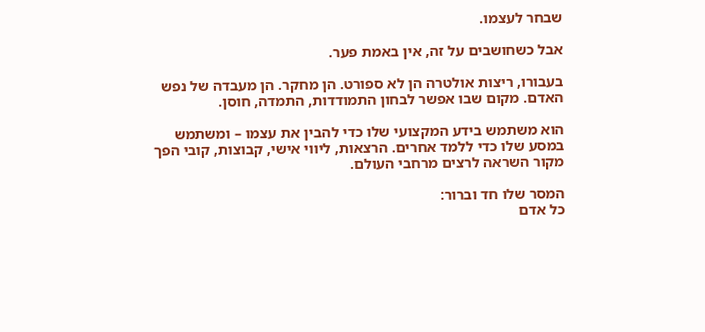שבחר לעצמו.

אבל כשחושבים על זה, אין באמת פער.

בעבורו, ריצות אולטרה הן לא ספורט. הן מחקר. הן מעבדה של נפש האדם. מקום שבו אפשר לבחון התמודדות, התמדה, חוסן.

הוא משתמש בידע המקצועי שלו כדי להבין את עצמו – ומשתמש במסע שלו כדי ללמד אחרים. הרצאות, ליווי אישי, קבוצות, קובי הפך מקור השראה לרצים מרחבי העולם.

המסר שלו חד וברור:
כל אדם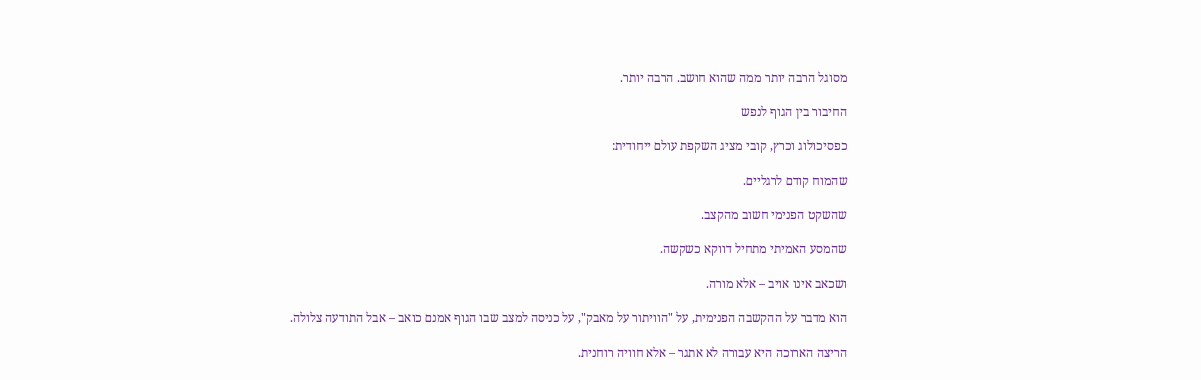מסוגל הרבה יותר ממה שהוא חושב. הרבה יותר.

החיבור בין הגוף לנפש

כפסיכולוג וכרץ, קובי מציג השקפת עולם ייחודית:

שהמוח קודם לרגליים.

שהשקט הפנימי חשוב מהקצב.

שהמסע האמיתי מתחיל דווקא כשקשה.

ושכאב אינו אויב – אלא מורה.

הוא מדבר על ההקשבה הפנימית, על "הוויתור על מאבק", על כניסה למצב שבו הגוף אמנם כואב – אבל התודעה צלולה.

הריצה הארוכה היא עבורה לא אתגר – אלא חוויה רוחנית.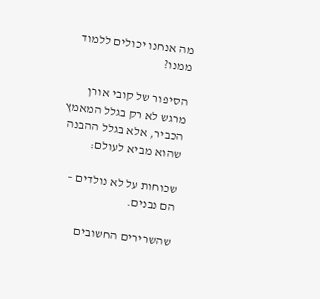מה אנחנו יכולים ללמוד ממנו?

הסיפור של קובי אורן מרגש לא רק בגלל המאמץ הכביר, אלא בגלל ההבנה שהוא מביא לעולם:

שכוחות על לא נולדים – הם נבנים.

שהשרירים החשובים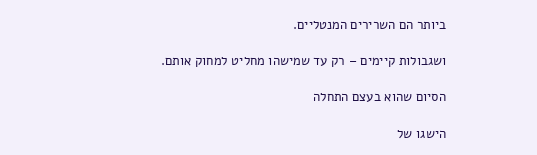ביותר הם השרירים המנטליים.

ושגבולות קיימים – רק עד שמישהו מחליט למחוק אותם.

הסיום שהוא בעצם התחלה

הישגו של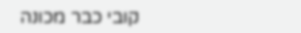קובי כבר מכונה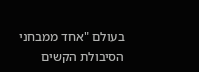בעולם "אחד ממבחני הסיבולת הקשים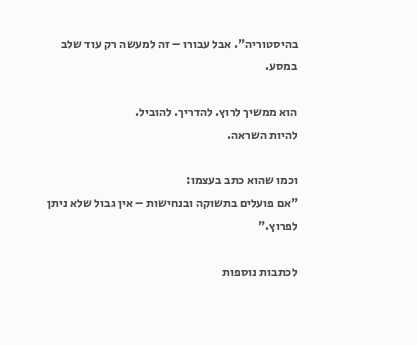בהיסטוריה". אבל עבורו – זה למעשה רק עוד שלב במסע.

הוא ממשיך לרוץ. להדריך. להוביל.
להיות השראה.

וכמו שהוא כתב בעצמו:
"אם פועלים בתשוקה ובנחישות – אין גבול שלא ניתן לפרוץ."

לכתבות נוספות